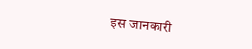इस जानकारी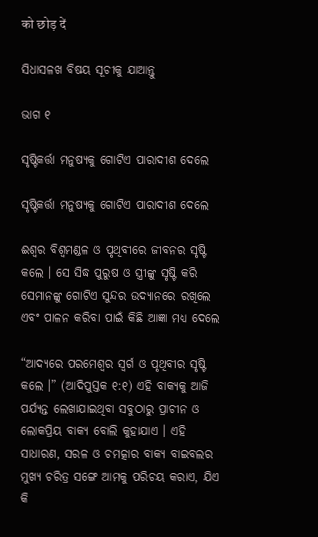को छोड़ दें

ସିଧାସଳଖ ବିଷୟ ସୂଚୀକୁ ଯାଆନ୍ତୁ

ଭାଗ ୧

ସୃଷ୍ଟିକର୍ତ୍ତା ମନୁଷ୍ୟକୁ ଗୋଟିଏ ପାରାଦୀଶ ଦେଲେ

ସୃଷ୍ଟିକର୍ତ୍ତା ମନୁଷ୍ୟକୁ ଗୋଟିଏ ପାରାଦୀଶ ଦେଲେ

ଈଶ୍ୱର ବିଶ୍ୱମଣ୍ଡଳ ଓ ପୃଥିବୀରେ ଜୀବନର ସୃଷ୍ଟି କଲେ । ସେ ସିଦ୍ଧ ପୁରୁଷ ଓ ସ୍ତ୍ରୀଙ୍କୁ ସୃଷ୍ଟି କରି ସେମାନଙ୍କୁ ଗୋଟିଏ ସୁନ୍ଦର ଉଦ୍ୟାନରେ ରଖିଲେ ଏବଂ ପାଳନ କରିବା ପାଇଁ କିଛି ଆଜ୍ଞା ମଧ୍ୟ ଦେଲେ

“ଆଦ୍ୟରେ ପରମେଶ୍ୱର ସ୍ୱର୍ଗ ଓ ପୃଥିବୀର ସୃଷ୍ଟି କଲେ ।” (ଆଦିପୁସ୍ତକ ୧:୧) ଏହି ବାକ୍ୟକୁ ଆଜି ପର୍ଯ୍ୟନ୍ତ ଲେଖାଯାଇଥିବା ସବୁଠାରୁ ପ୍ରାଚୀନ ଓ ଲୋକପ୍ରିୟ ବାକ୍ୟ ବୋଲି କୁହାଯାଏ । ଏହି ସାଧାରଣ, ସରଳ ଓ ଚମତ୍କାର ବାକ୍ୟ ବାଇବଲର ମୁଖ୍ୟ ଚରିତ୍ର ସଙ୍ଗେ ଆମକୁ ପରିଚୟ କରାଏ, ଯିଏ କି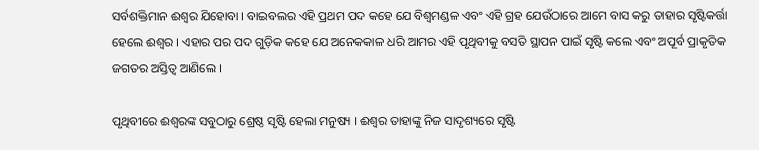ସର୍ବଶକ୍ତିମାନ ଈଶ୍ୱର ଯିହୋବା । ବାଇବଲର ଏହି ପ୍ରଥମ ପଦ କହେ ଯେ ବିଶ୍ୱମଣ୍ଡଳ ଏବଂ ଏହି ଗ୍ରହ ଯେଉଁଠାରେ ଆମେ ବାସ କରୁ ତାହାର ସୃଷ୍ଟିକର୍ତ୍ତା ହେଲେ ଈଶ୍ୱର । ଏହାର ପର ପଦ ଗୁଡ଼ିକ କହେ ଯେ ଅନେକକାଳ ଧରି ଆମର ଏହି ପୃଥିବୀକୁ ବସତି ସ୍ଥାପନ ପାଇଁ ସୃଷ୍ଟି କଲେ ଏବଂ ଅପୂର୍ବ ପ୍ରାକୃତିକ ଜଗତର ଅସ୍ତିତ୍ୱ ଆଣିଲେ ।

ପୃଥିବୀରେ ଈଶ୍ୱରଙ୍କ ସବୁଠାରୁ ଶ୍ରେଷ୍ଠ ସୃଷ୍ଟି ହେଲା ମନୁଷ୍ୟ । ଈଶ୍ୱର ତାହାଙ୍କୁ ନିଜ ସାଦୃଶ୍ୟରେ ସୃଷ୍ଟି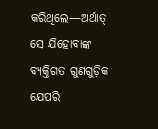କରିଥିଲେ—ଅର୍ଥାତ୍‌ ସେ ଯିହୋବାଙ୍କ ବ୍ୟକ୍ତିଗତ ଗୁଣଗୁଡ଼ିକ ଯେପରି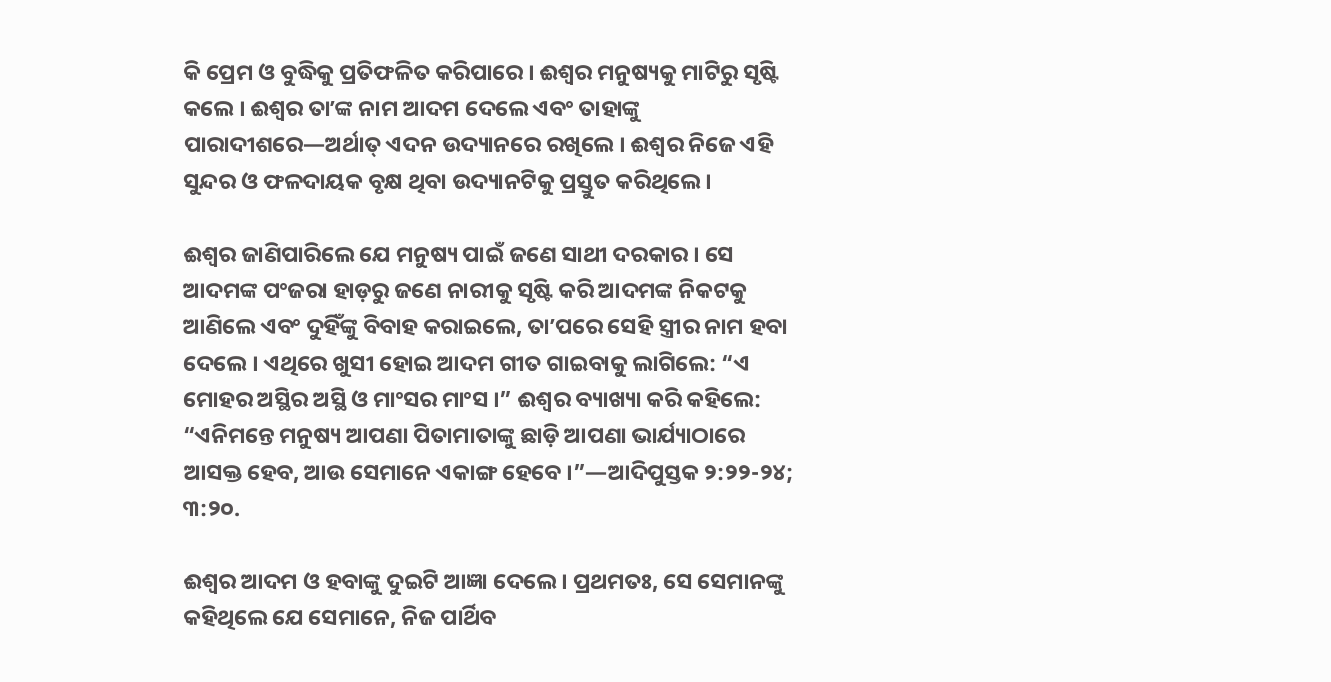କି ପ୍ରେମ ଓ ବୁଦ୍ଧିକୁ ପ୍ରତିଫଳିତ କରିପାରେ । ଈଶ୍ୱର ମନୁଷ୍ୟକୁ ମାଟିରୁ ସୃଷ୍ଟି କଲେ । ଈଶ୍ୱର ତାʼଙ୍କ ନାମ ଆଦମ ଦେଲେ ଏବଂ ତାହାଙ୍କୁ ପାରାଦୀଶରେ—ଅର୍ଥାତ୍‌ ଏଦନ ଉଦ୍ୟାନରେ ରଖିଲେ । ଈଶ୍ୱର ନିଜେ ଏହି ସୁନ୍ଦର ଓ ଫଳଦାୟକ ବୃକ୍ଷ ଥିବା ଉଦ୍ୟାନଟିକୁ ପ୍ରସ୍ତୁତ କରିଥିଲେ ।

ଈଶ୍ୱର ଜାଣିପାରିଲେ ଯେ ମନୁଷ୍ୟ ପାଇଁ ଜଣେ ସାଥୀ ଦରକାର । ସେ ଆଦମଙ୍କ ପଂଜରା ହାଡ଼ରୁ ଜଣେ ନାରୀକୁ ସୃଷ୍ଟି କରି ଆଦମଙ୍କ ନିକଟକୁ ଆଣିଲେ ଏବଂ ଦୁହିଁଙ୍କୁ ବିବାହ କରାଇଲେ, ତାʼପରେ ସେହି ସ୍ତ୍ରୀର ନାମ ହବା ଦେଲେ । ଏଥିରେ ଖୁସୀ ହୋଇ ଆଦମ ଗୀତ ଗାଇବାକୁ ଲାଗିଲେ: “ଏ ମୋହର ଅସ୍ଥିର ଅସ୍ଥି ଓ ମାଂସର ମାଂସ ।” ଈଶ୍ୱର ବ୍ୟାଖ୍ୟା କରି କହିଲେ: “ଏନିମନ୍ତେ ମନୁଷ୍ୟ ଆପଣା ପିତାମାତାଙ୍କୁ ଛାଡ଼ି ଆପଣା ଭାର୍ଯ୍ୟାଠାରେ ଆସକ୍ତ ହେବ, ଆଉ ସେମାନେ ଏକାଙ୍ଗ ହେବେ ।”—ଆଦିପୁସ୍ତକ ୨:୨୨-୨୪; ୩:୨୦.

ଈଶ୍ୱର ଆଦମ ଓ ହବାଙ୍କୁ ଦୁଇଟି ଆଜ୍ଞା ଦେଲେ । ପ୍ରଥମତଃ, ସେ ସେମାନଙ୍କୁ କହିଥିଲେ ଯେ ସେମାନେ, ନିଜ ପାର୍ଥିବ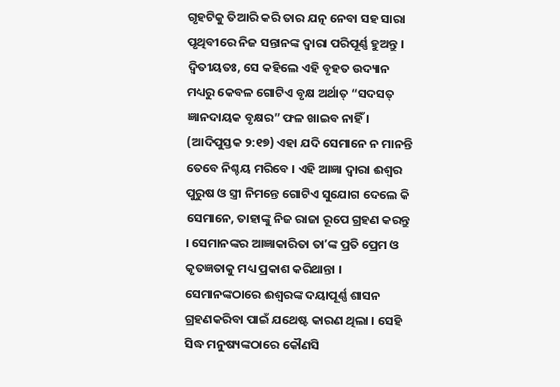ଗୃହଟିକୁ ତିଆରି କରି ତାର ଯତ୍ନ ନେବା ସହ ସାରା ପୃଥିବୀରେ ନିଜ ସନ୍ତାନଙ୍କ ଦ୍ୱାରା ପରିପୂର୍ଣ୍ଣ ହୁଅନ୍ତୁ । ଦ୍ୱିତୀୟତଃ, ସେ କହିଲେ ଏହି ବୃହତ ଉଦ୍ୟାନ ମଧ୍ୟରୁ କେବଳ ଗୋଟିଏ ବୃକ୍ଷ ଅର୍ଥାତ୍‌ “ସଦସତ୍‌ ଜ୍ଞାନଦାୟକ ବୃକ୍ଷର” ଫଳ ଖାଇବ ନାହିଁ । (ଆଦିପୁସ୍ତକ ୨:୧୭) ଏହା ଯଦି ସେମାନେ ନ ମାନନ୍ତି ତେବେ ନିଶ୍ଚୟ ମରିବେ । ଏହି ଆଜ୍ଞା ଦ୍ୱାରା ଈଶ୍ୱର ପୁରୁଷ ଓ ସ୍ତ୍ରୀ ନିମନ୍ତେ ଗୋଟିଏ ସୁଯୋଗ ଦେଲେ କି ସେମାନେ, ତାହାଙ୍କୁ ନିଜ ରାଜା ରୂପେ ଗ୍ରହଣ କରନ୍ତୁ । ସେମାନଙ୍କର ଆଜ୍ଞାକାରିତା ତାʼଙ୍କ ପ୍ରତି ପ୍ରେମ ଓ କୃତଜ୍ଞତାକୁ ମଧ୍ୟ ପ୍ରକାଶ କରିଥାନ୍ତା । ସେମାନଙ୍କଠାରେ ଈଶ୍ୱରଙ୍କ ଦୟାପୂର୍ଣ୍ଣ ଶାସନ ଗ୍ରହଣକରିବା ପାଇଁ ଯଥେଷ୍ଟ କାରଣ ଥିଲା । ସେହି ସିଦ୍ଧ ମନୁଷ୍ୟଙ୍କଠାରେ କୌଣସି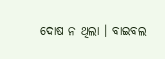ଦୋଷ ନ ଥିଲା । ବାଇବଲ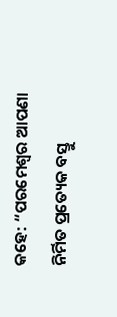କହେ: “ପରମେଶ୍ୱର ଆପଣା ନିର୍ମିତ ପ୍ରତ୍ୟେକ ବସ୍ତୁ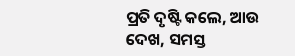ପ୍ରତି ଦୃଷ୍ଟି କଲେ, ଆଉ ଦେଖ, ସମସ୍ତ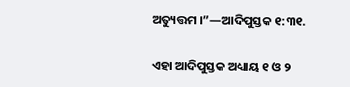ଅତ୍ୟୁତ୍ତମ ।”—ଆଦିପୁସ୍ତକ ୧:୩୧.

ଏହା ଆଦିପୁସ୍ତକ ଅଧ୍ୟାୟ ୧ ଓ ୨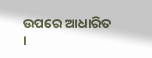ଉପରେ ଆଧାରିତ ।